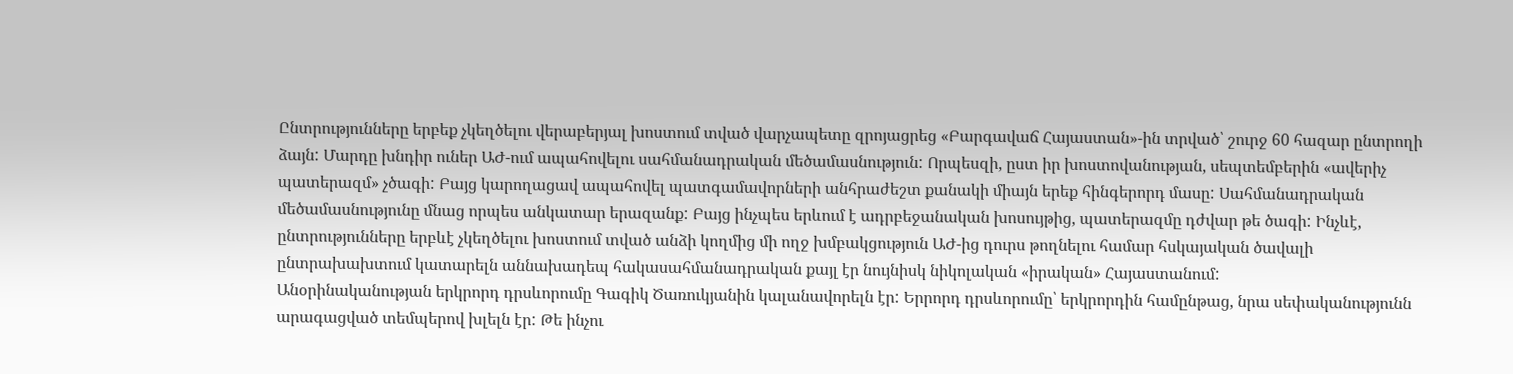Ընտրությունները երբեք չկեղծելու վերաբերյալ խոստում տված վարչապետը զրոյացրեց «Բարգավաճ Հայաստան»-ին տրված՝ շուրջ 60 հազար ընտրողի ձայն: Մարդը խնդիր ուներ ԱԺ-ում ապահովելու սահմանադրական մեծամասնություն: Որպեսզի, ըստ իր խոստովանության, սեպտեմբերին «ավերիչ պատերազմ» չծագի: Բայց կարողացավ ապահովել պատգամավորների անհրաժեշտ քանակի միայն երեք հինգերորդ մասը: Սահմանադրական մեծամասնությունը մնաց որպես անկատար երազանք: Բայց ինչպես երևում է ադրբեջանական խոսույթից, պատերազմը դժվար թե ծագի: Ինչևէ, ընտրությունները երբևէ չկեղծելու խոստում տված անձի կողմից մի ողջ խմբակցություն ԱԺ-ից դուրս թողնելու համար հսկայական ծավալի ընտրախախտում կատարելն աննախադեպ հակասահմանադրական քայլ էր նույնիսկ նիկոլական «իրական» Հայաստանում:
Անօրինականության երկրորդ դրսևորումը Գագիկ Ծառուկյանին կալանավորելն էր: Երրորդ դրսևորումը՝ երկրորդին համընթաց, նրա սեփականությունն արագացված տեմպերով խլելն էր: Թե ինչու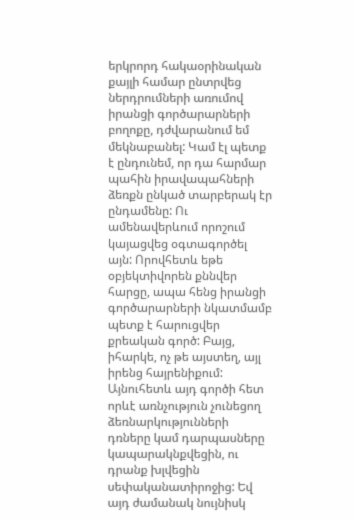երկրորդ հակաօրինական քայլի համար ընտրվեց ներդրումների առումով իրանցի գործարարների բողոքը, դժվարանում եմ մեկնաբանել: Կամ էլ պետք է ընդունեմ, որ դա հարմար պահին իրավապահների ձեռքն ընկած տարբերակ էր ընդամենը: Ու ամենավերևում որոշում կայացվեց օգտագործել այն: Որովհետև եթե օբյեկտիվորեն քննվեր հարցը, ապա հենց իրանցի գործարարների նկատմամբ պետք է հարուցվեր քրեական գործ: Բայց, իհարկե, ոչ թե այստեղ, այլ իրենց հայրենիքում:
Այնուհետև այդ գործի հետ որևէ առնչություն չունեցող ձեռնարկությունների դռները կամ դարպասները կապարակնքվեցին, ու դրանք խլվեցին սեփականատիրոջից: Եվ այդ ժամանակ նույնիսկ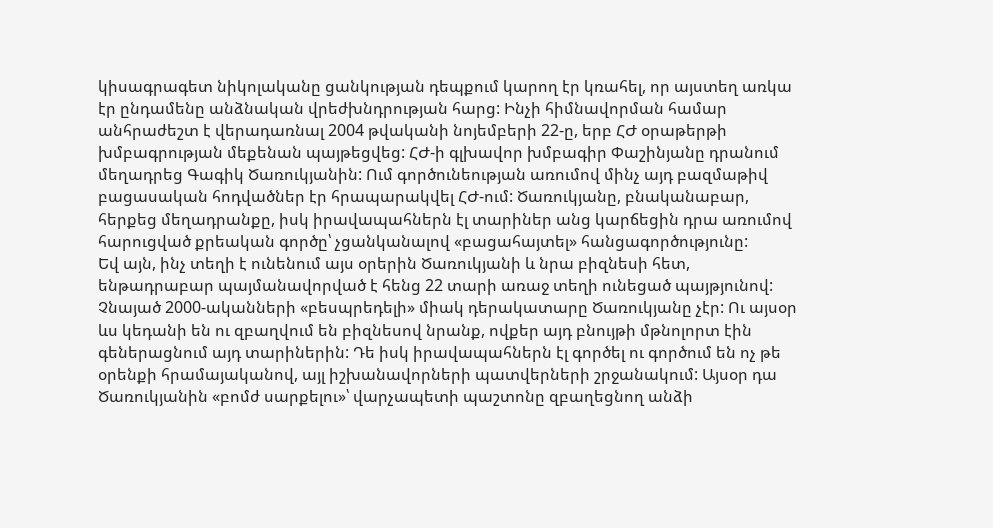կիսագրագետ նիկոլականը ցանկության դեպքում կարող էր կռահել, որ այստեղ առկա էր ընդամենը անձնական վրեժխնդրության հարց: Ինչի հիմնավորման համար անհրաժեշտ է վերադառնալ 2004 թվականի նոյեմբերի 22-ը, երբ ՀԺ օրաթերթի խմբագրության մեքենան պայթեցվեց: ՀԺ-ի գլխավոր խմբագիր Փաշինյանը դրանում մեղադրեց Գագիկ Ծառուկյանին: Ում գործունեության առումով մինչ այդ բազմաթիվ բացասական հոդվածներ էր հրապարակվել ՀԺ-ում: Ծառուկյանը, բնականաբար, հերքեց մեղադրանքը, իսկ իրավապահներն էլ տարիներ անց կարճեցին դրա առումով հարուցված քրեական գործը՝ չցանկանալով «բացահայտել» հանցագործությունը:
Եվ այն, ինչ տեղի է ունենում այս օրերին Ծառուկյանի և նրա բիզնեսի հետ, ենթադրաբար պայմանավորված է հենց 22 տարի առաջ տեղի ունեցած պայթյունով: Չնայած 2000-ականների «բեսպրեդելի» միակ դերակատարը Ծառուկյանը չէր: Ու այսօր ևս կեդանի են ու զբաղվում են բիզնեսով նրանք, ովքեր այդ բնույթի մթնոլորտ էին գեներացնում այդ տարիներին: Դե իսկ իրավապահներն էլ գործել ու գործում են ոչ թե օրենքի հրամայականով, այլ իշխանավորների պատվերների շրջանակում: Այսօր դա Ծառուկյանին «բոմժ սարքելու»՝ վարչապետի պաշտոնը զբաղեցնող անձի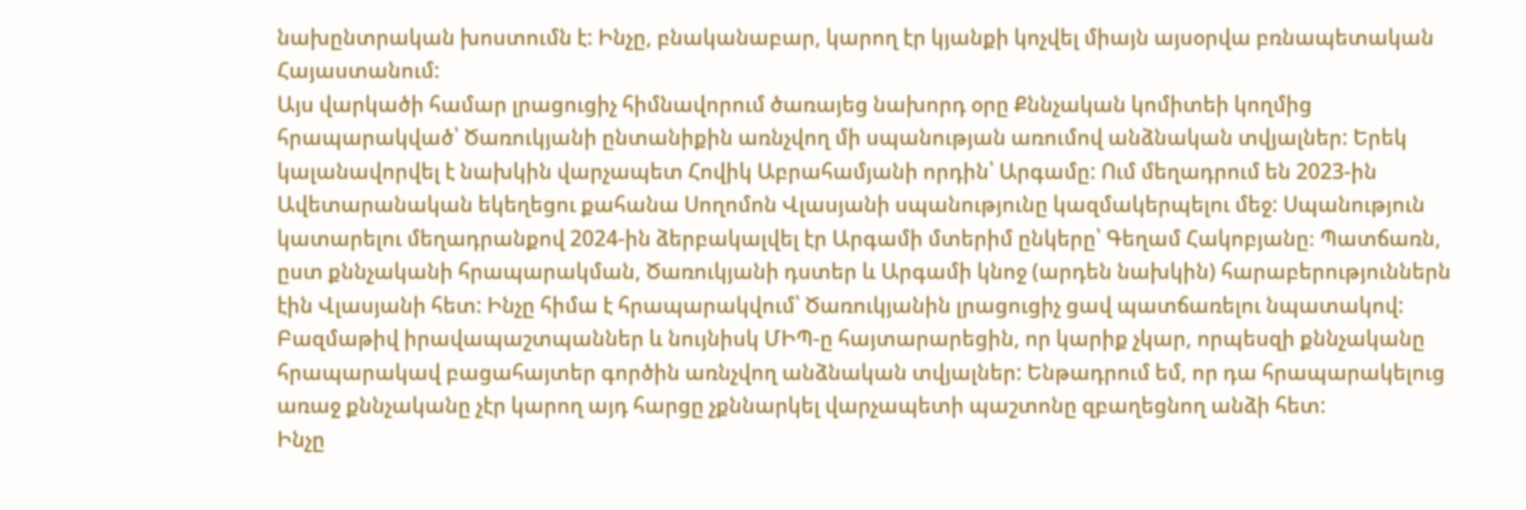նախընտրական խոստումն է: Ինչը, բնականաբար, կարող էր կյանքի կոչվել միայն այսօրվա բռնապետական Հայաստանում:
Այս վարկածի համար լրացուցիչ հիմնավորում ծառայեց նախորդ օրը Քննչական կոմիտեի կողմից հրապարակված՝ Ծառուկյանի ընտանիքին առնչվող մի սպանության առումով անձնական տվյալներ: Երեկ կալանավորվել է նախկին վարչապետ Հովիկ Աբրահամյանի որդին՝ Արգամը: Ում մեղադրում են 2023-ին Ավետարանական եկեղեցու քահանա Սողոմոն Վլասյանի սպանությունը կազմակերպելու մեջ: Սպանություն կատարելու մեղադրանքով 2024-ին ձերբակալվել էր Արգամի մտերիմ ընկերը՝ Գեղամ Հակոբյանը։ Պատճառն, ըստ քննչականի հրապարակման, Ծառուկյանի դստեր և Արգամի կնոջ (արդեն նախկին) հարաբերություններն էին Վլասյանի հետ: Ինչը հիմա է հրապարակվում՝ Ծառուկյանին լրացուցիչ ցավ պատճառելու նպատակով: Բազմաթիվ իրավապաշտպաններ և նույնիսկ ՄԻՊ-ը հայտարարեցին, որ կարիք չկար, որպեսզի քննչականը հրապարակավ բացահայտեր գործին առնչվող անձնական տվյալներ: Ենթադրում եմ, որ դա հրապարակելուց առաջ քննչականը չէր կարող այդ հարցը չքննարկել վարչապետի պաշտոնը զբաղեցնող անձի հետ:
Ինչը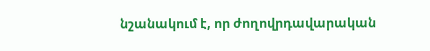նշանակում է, որ ժողովրդավարական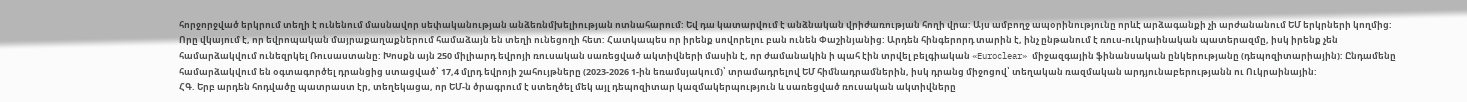հորջորջված երկրում տեղի է ունենում մասնավոր սեփականության անձեռնմխելիության ոտնահարում: Եվ դա կատարվում է անձնական վրիժառության հողի վրա: Այս ամբողջ ապօրինությունը որևէ արձագանքի չի արժանանում ԵՄ երկրների կողմից: Որը վկայում է, որ եվրոպական մայրաքաղաքներում համաձայն են տեղի ունեցողի հետ: Հատկապես որ իրենք սովորելու բան ունեն Փաշինյանից: Արդեն հինգերորդ տարին է, ինչ ընթանում է ռուս-ուկրաինական պատերազմը, իսկ իրենք չեն համարձակվում ունեզրկել Ռուսաստանը: Խոսքն այն 250 միլիարդ եվրոյի ռուսական սառեցված ակտիվների մասին է, որ ժամանակին ի պահ էին տրվել բելգիական «Euroclear» միջազգային ֆինանսական ընկերությանը (դեպոզիտարիային): Ընդամենը համարձակվում են օգտագործել դրանցից ստացված՝ 17,4 մլրդ եվրոյի շահույթները (2023-2026 1-ին եռամսյակում)՝ տրամադրելով ԵՄ հիմնադրամներին, իսկ դրանց միջոցով՝ տեղական ռազմական արդյունաբերությանն ու Ուկրաինային:
ՀԳ. Երբ արդեն հոդվածը պատրաստ էր, տեղեկացա, որ ԵՄ-ն ծրագրում է ստեղծել մեկ այլ դեպոզիտար կազմակերպություն և սառեցված ռուսական ակտիվները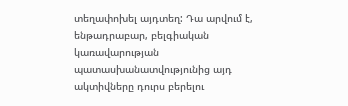տեղափոխել այդտեղ: Դա արվում է, ենթադրաբար, բելգիական կառավարության պատասխանատվությունից այդ ակտիվները դուրս բերելու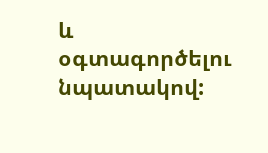և օգտագործելու նպատակով: